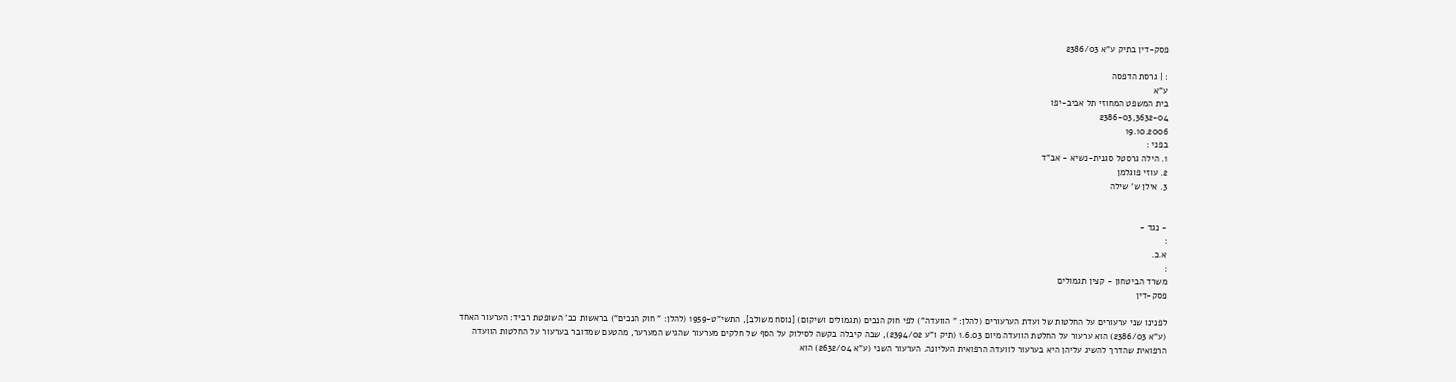פסק-דין בתיק ע"א 2386/03

: | גרסת הדפסה
ע"א
בית המשפט המחוזי תל אביב-יפו
2386-03,3632-04
19.10.2006
בפני :
1. הילה גרסטל סגנית-נשיא - אב"ד
2. עוזי פוגלמן
3. אילן ש' שילה


- נגד -
:
א.כ.
:
משרד הביטחון - קצין תגמולים
פסק-דין

לפנינו שני ערעורים על החלטות של ועדת הערעורים (להלן: " הוועדה") לפי חוק הנכים (תגמולים ושיקום) [נוסח משולב], התשי"ט-1959 (להלן: " חוק הנכים") בראשות כב' השופטת רביד: הערעור האחד (ע"א 2386/03) הוא ערעור על החלטת הוועדה מיום 1.6.03 (תיק ו"ע 2394/02), שבה קיבלה בקשה לסילוק על הסף של חלקים מערעור שהגיש המערער, מהטעם שמדובר בערעור על החלטות הוועדה הרפואית שהדרך להשיג עליהן היא בערעור לוועדה הרפואית העליונה. הערעור השני (ע"א 2632/04) הוא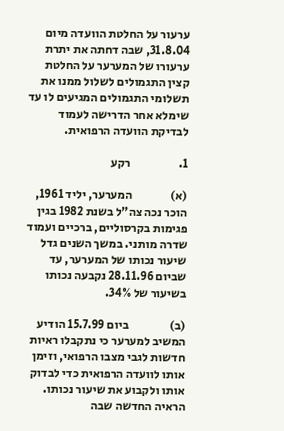ערעור על החלטת הוועדה מיום 31.8.04, שבה דחתה את יתרת ערעורו של המערער על החלטת קצין התגמולים לשלול ממנו את תשלומי התגמולים המגיעים לו עד שימלא אחר הדרישה לעמוד לבדיקת הוועדה הרפואית.

1.                    רקע

(א)                המערער, יליד 1961, הוכר נכה צה"ל בשנת 1982 בגין פגימות בקרסוליים, ברכיים ועמוד שדרה מותני. במשך השנים גדל שיעור נכותו של המערער, עד שביום 28.11.96 נקבעה נכותו בשיעור של 34%.

(ב)                 ביום 15.7.99 הודיע המשיב למערער כי נתקבלו ראיות חדשות לגבי מצבו הרפואי, וזימן אותו לוועדה הרפואית כדי לבדוק אותו ולקבוע את שיעור נכותו. הראיה החדשה שבה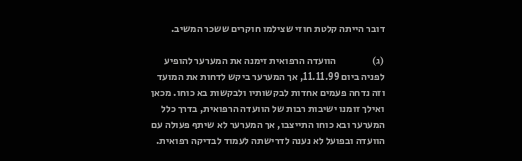דובר הייתה קלטת חוזי שצילמו חוקרים ששכר המשיב.

(ג)                  הוועדה הרפואית זימנה את המערער להופיע לפניה ביום 11.11.99, אך המערער ביקש לדחות את המועד וזה נדחה פעמים אחדות לבקשותיו ולבקשות בא כוחו. מכאן ואילך זומנו ישיבות רבות של הוועדה הרפואית, בדרך כלל המערער ובא כוחו התייצבו, אך המערער לא שיתף פעולה עם הוועדה ובפועל לא נענה לדרישתה לעמוד לבדיקה רפואית.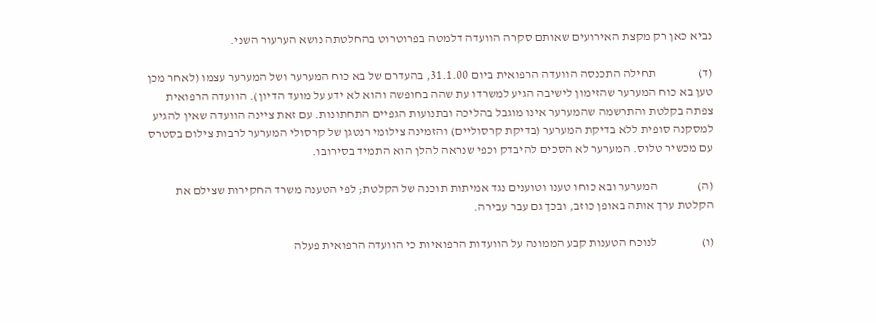נביא כאן רק מקצת האירועים שאותם סקרה הוועדה דלמטה בפרוטרוט בהחלטתה נושא הערעור השני.

(ד)                 תחילה התכנסה הוועדה הרפואית ביום 31.1.00, בהעדרם של בא כוח המערער ושל המערער עצמו (לאחר מכן טען בא כוח המערער שהזימון לישיבה הגיע למשרדו עת שהה בחופשה והוא לא ידע על מועד הדיון). הוועדה הרפואית צפתה בקלטת והתרשמה שהמערער אינו מוגבל בהליכה ובתנועות הגפיים התחתונות. עם זאת ציינה הוועדה שאין להגיע למסקנה סופית ללא בדיקת המערער (בדיקת קרסוליים) והזמינה צילומי רנטגן של קרסולי המערער לרבות צילום בסטרס עם מכשיר טלוס. המערער לא הסכים להיבדק וכפי שנראה להלן הוא התמיד בסירובו.

(ה)                המערער ובא כוחו טענו וטוענים נגד אמיתות תוכנה של הקלטת; לפי הטענה משרד החקירות שצילם את הקלטת ערך אותה באופן כוזב, ובכך גם עבר עבירה.

(ו)                  לנוכח הטענות קבע הממונה על הוועדות הרפואיות כי הוועדה הרפואית פעלה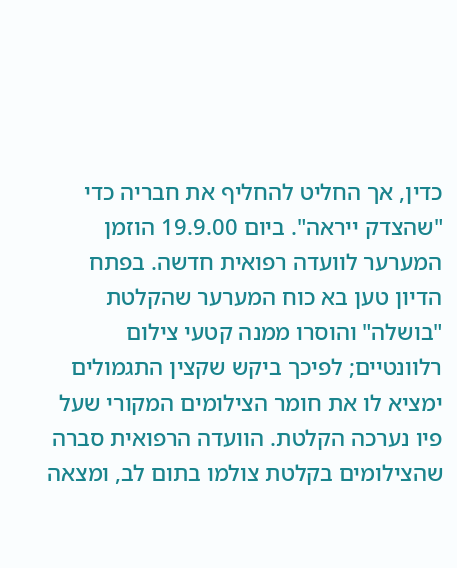כדין, אך החליט להחליף את חבריה כדי "שהצדק ייראה". ביום 19.9.00 הוזמן המערער לוועדה רפואית חדשה. בפתח הדיון טען בא כוח המערער שהקלטת "בושלה" והוסרו ממנה קטעי צילום רלוונטיים; לפיכך ביקש שקצין התגמולים ימציא לו את חומר הצילומים המקורי שעל פיו נערכה הקלטת. הוועדה הרפואית סברה שהצילומים בקלטת צולמו בתום לב, ומצאה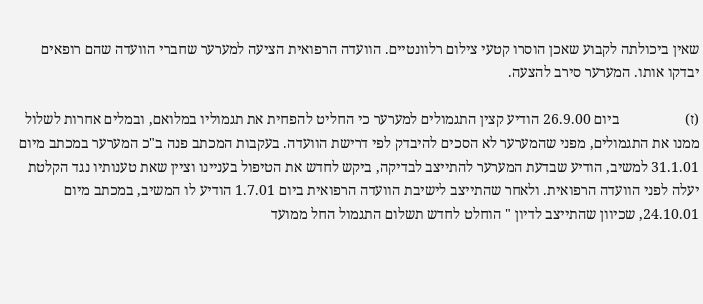שאין ביכולתה לקבוע שאכן הוסרו קטעי צילום רלוונטיים. הוועדה הרפואית הציעה למערער שחברי הוועדה שהם רופאים יבדקו אותו. המערער סירב להצעה.

(ז)                  ביום 26.9.00 הודיע קצין התגמולים למערער כי החליט להפחית את תגמוליו במלואם, ובמלים אחרות לשלול ממנו את התגמולים, מפני שהמערער לא הסכים להיבדק לפי דרישת הוועדה. בעקבות המכתב פנה ב"כ המערער במכתב מיום 31.1.01 למשיב, הודיע שבדעת המערער להתייצב לבדיקה, ביקש לחדש את הטיפול בעניינו וציין שאת טענותיו נגד הקלטת יעלה לפני הוועדה הרפואית. ולאחר שהתייצב לישיבת הוועדה הרפואית ביום 1.7.01 הודיע לו המשיב, במכתב מיום 24.10.01, שכיוון שהתייצב לדיון " הוחלט לחדש תשלום התגמול החל ממועד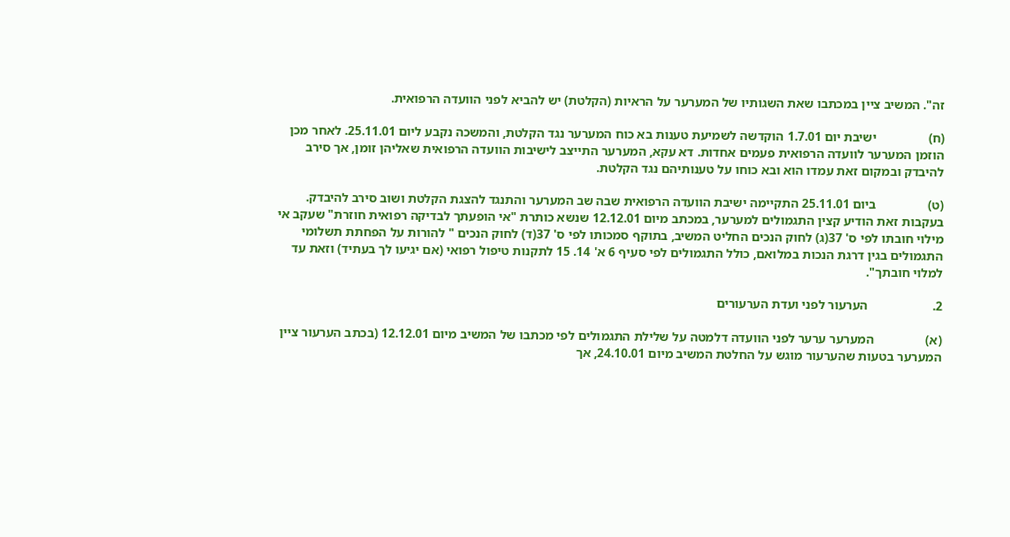זה". המשיב ציין במכתבו שאת השגותיו של המערער על הראיות (הקלטת) יש להביא לפני הוועדה הרפואית.

(ח)                ישיבת יום 1.7.01 הוקדשה לשמיעת טענות בא כוח המערער נגד הקלטת, והמשכה נקבע ליום 25.11.01. לאחר מכן הוזמן המערער לוועדה הרפואית פעמים אחדות. דא עקא, המערער התייצב לישיבות הוועדה הרפואית שאליהן זומן, אך סירב להיבדק ובמקום זאת עמדו הוא ובא כוחו על טענותיהם נגד הקלטת.

(ט)                ביום 25.11.01 התקיימה ישיבת הוועדה הרפואית שבה שב המערער והתנגד להצגת הקלטת ושוב סירב להיבדק. בעקבות זאת הודיע קצין התגמולים למערער, במכתב מיום 12.12.01 שנשא כותרת "אי הופעתך לבדיקה רפואית חוזרת" שעקב אי מילוי חובתו לפי ס' 37(ג) לחוק הנכים החליט המשיב, בתוקף סמכותו לפי ס' 37(ד) לחוק הנכים " להורות על הפחתת תשלומי התגמולים בגין דרגת הנכות במלואם, כולל התגמולים לפי סעיף 6 א' 14. 15 לתקנות טיפול רפואי (אם יגיעו לך בעתיד) וזאת עד למלוי חובתך".

2.                    הערעור לפני ועדת הערעורים

(א)                המערער ערער לפני הוועדה דלמטה על שלילת התגמולים לפי מכתבו של המשיב מיום 12.12.01 (בכתב הערעור ציין המערער בטעות שהערעור מוגש על החלטת המשיב מיום 24.10.01, אך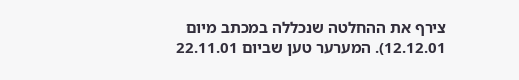צירף את ההחלטה שנכללה במכתב מיום 12.12.01). המערער טען שביום 22.11.01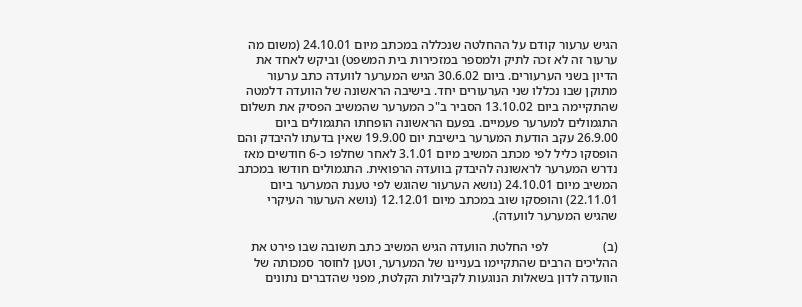הגיש ערעור קודם על ההחלטה שנכללה במכתב מיום 24.10.01 (משום מה ערעור זה לא זכה לתיק ולמספר במזכירות בית המשפט) וביקש לאחד את הדיון בשני הערעורים. ביום 30.6.02 הגיש המערער לוועדה כתב ערעור מתוקן שבו נכללו שני הערעורים יחד. בישיבה הראשונה של הוועדה דלמטה שהתקיימה ביום 13.10.02 הסביר ב"כ המערער שהמשיב הפסיק את תשלום התגמולים למערער פעמיים. בפעם הראשונה הופחתו התגמולים ביום 26.9.00 עקב הודעת המערער בישיבת יום 19.9.00 שאין בדעתו להיבדק והם הופסקו כליל לפי מכתב המשיב מיום 3.1.01 לאחר שחלפו כ-6 חודשים מאז נדרש המערער לראשונה להיבדק בוועדה הרפואית. התגמולים חודשו במכתב המשיב מיום 24.10.01 (נושא הערעור שהוגש לפי טענת המערער ביום 22.11.01) והופסקו שוב במכתב מיום 12.12.01 (נושא הערעור העיקרי שהגיש המערער לוועדה).

(ב)                 לפי החלטת הוועדה הגיש המשיב כתב תשובה שבו פירט את ההליכים הרבים שהתקיימו בעניינו של המערער, וטען לחוסר סמכותה של הוועדה לדון בשאלות הנוגעות לקבילות הקלטת, מפני שהדברים נתונים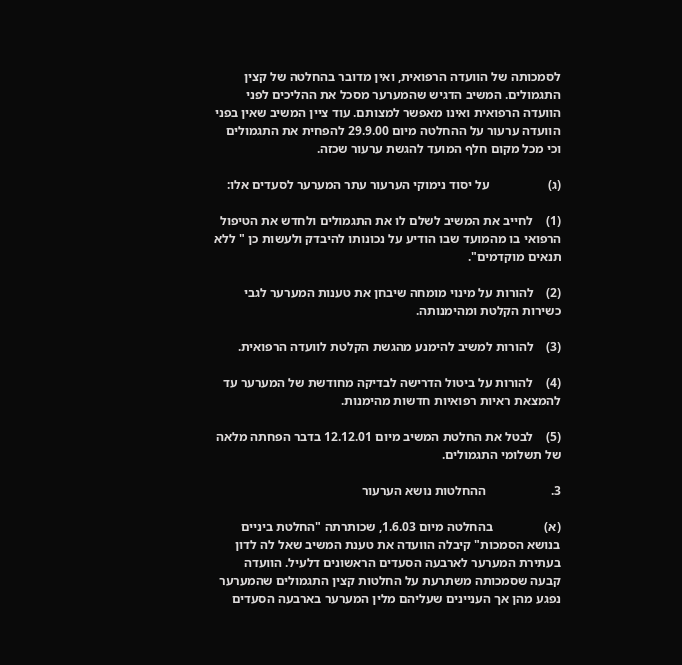לסמכותה של הוועדה הרפואית, ואין מדובר בהחלטה של קצין התגמולים. המשיב הדגיש שהמערער מסכל את ההליכים לפני הוועדה הרפואית ואינו מאפשר למצותם. עוד ציין המשיב שאין בפני הוועדה ערעור על ההחלטה מיום 29.9.00 להפחית את התגמולים וכי מכל מקום חלף המועד להגשת ערעור שכזה.

(ג)                  על יסוד נימוקי הערעור עתר המערער לסעדים אלו:

(1)    לחייב את המשיב לשלם לו את התגמולים ולחדש את הטיפול הרפואי בו מהמועד שבו הודיע על נכונותו להיבדק ולעשות כן " ללא תנאים מוקדמים".

(2)    להורות על מינוי מומחה שיבחן את טענות המערער לגבי כשירות הקלטת ומהימנותה.

(3)    להורות למשיב להימנע מהגשת הקלטת לוועדה הרפואית.

(4)    להורות על ביטול הדרישה לבדיקה מחודשת של המערער עד להמצאת ראיות רפואיות חדשות מהימנות.

(5)    לבטל את החלטת המשיב מיום 12.12.01 בדבר הפחתה מלאה של תשלומי התגמולים.

3.                    ההחלטות נושא הערעור

(א)                בהחלטה מיום 1.6.03, שכותרתה "החלטת ביניים בנושא הסמכות" קיבלה הוועדה את טענת המשיב שאל לה לדון בעתירת המערער לארבעה הסעדים הראשונים דלעיל. הוועדה קבעה שסמכותה משתרעת על החלטות קצין התגמולים שהמערער נפגע מהן אך העניינים שעליהם מלין המערער בארבעה הסעדים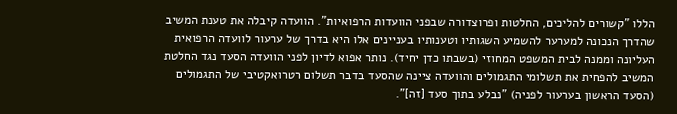הללו "קשורים להליכים, החלטות ופרוצדורה שבפני הוועדות הרפואיות". הוועדה קיבלה את טענת המשיב שהדרך הנכונה למערער להשמיע השגותיו וטענותיו בעניינים אלו היא בדרך של ערעור לוועדה הרפואית העליונה וממנה לבית המשפט המחוזי (בשבתו כדן יחיד). נותר אפוא לדיון לפני הוועדה הסעד נגד החלטת המשיב להפחית את תשלומי התגמולים והוועדה ציינה שהסעד בדבר תשלום רטרואקטיבי של התגמולים (הסעד הראשון בערעור לפניה) "נבלע בתוך סעד [זה]".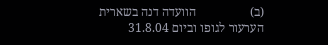(ב)                 הוועדה דנה בשארית הערעור לגופו וביום 31.8.04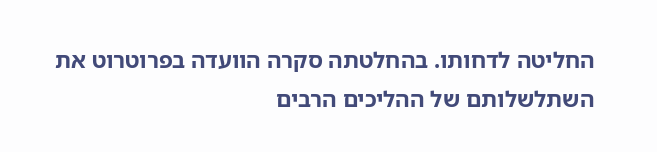החליטה לדחותו. בהחלטתה סקרה הוועדה בפרוטרוט את השתלשלותם של ההליכים הרבים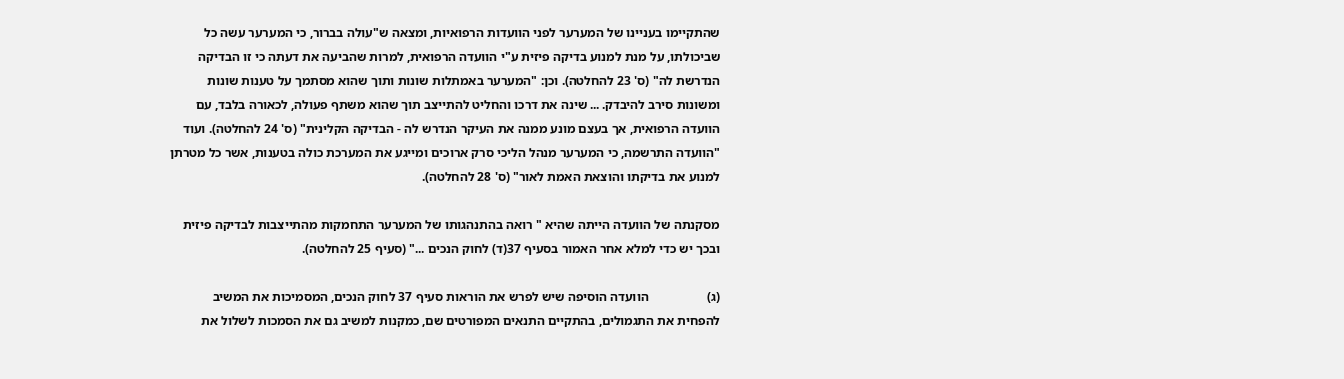שהתקיימו בעניינו של המערער לפני הוועדות הרפואיות, ומצאה ש"עולה בברור, כי המערער עשה כל שביכולתו, על מנת למנוע בדיקה פיזית ע"י הוועדה הרפואית, למרות שהביעה את דעתה כי זו הבדיקה הנדרשת לה" (ס' 23 להחלטה). וכן: "המערער באמתלות שונות ותוך שהוא מסתמך על טענות שונות ומשונות סירב להיבדק. ... שינה את דרכו והחליט להתייצב תוך שהוא משתף פעולה, לכאורה בלבד, עם הוועדה הרפואית, אך בעצם מונע ממנה את העיקר הנדרש לה - הבדיקה הקלינית" (ס' 24 להחלטה). ועוד "הוועדה התרשמה, כי המערער מנהל הליכי סרק ארוכים ומייגע את המערכת כולה בטענות, אשר כל מטרתן למנוע את בדיקתו והוצאת האמת לאור" (ס' 28 להחלטה).

מסקנתה של הוועדה הייתה שהיא " רואה בהתנהגותו של המערער התחמקות מהתייצבות לבדיקה פיזית ובכך יש כדי למלא אחר האמור בסעיף 37(ד) לחוק הנכים ..." (סעיף 25 להחלטה).

(ג)                  הוועדה הוסיפה שיש לפרש את הוראות סעיף 37 לחוק הנכים, המסמיכות את המשיב להפחית את התגמולים, בהתקיים התנאים המפורטים שם, כמקנות למשיב גם את הסמכות לשלול את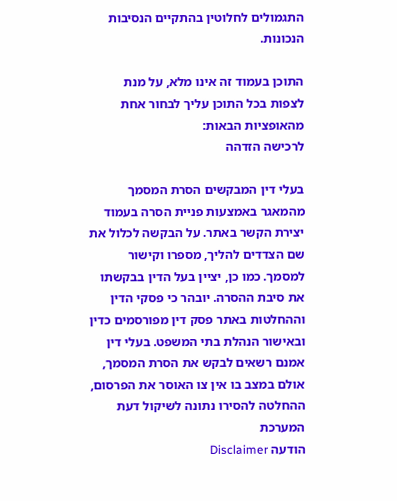התגמולים לחלוטין בהתקיים הנסיבות הנכונות.

התוכן בעמוד זה אינו מלא, על מנת לצפות בכל התוכן עליך לבחור אחת מהאופציות הבאות:
לרכישה הזדהה

בעלי דין המבקשים הסרת המסמך מהמאגר באמצעות פניית הסרה בעמוד יצירת הקשר באתר. על הבקשה לכלול את שם הצדדים להליך, מספרו וקישור למסמך. כמו כן, יציין בעל הדין בבקשתו את סיבת ההסרה. יובהר כי פסקי הדין וההחלטות באתר פסק דין מפורסמים כדין ובאישור הנהלת בתי המשפט. בעלי דין אמנם רשאים לבקש את הסרת המסמך, אולם במצב בו אין צו האוסר את הפרסום, ההחלטה להסירו נתונה לשיקול דעת המערכת
הודעה Disclaimer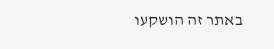באתר זה הושקעו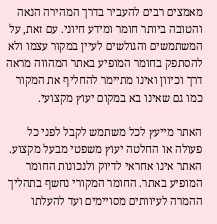מאמצים רבים להעביר בדרך המהירה הנאה והטובה ביותר חומר ומידע חיוני. עם זאת, על המשתמשים והגולשים לעיין במקור עצמו ולא להסתפק בחומר המופיע באתר המהווה מראה דרך וכיוון ואינו מתיימר להחליף את המקור כמו גם שאינו בא במקום יעוץ מקצועי.

האתר מייעץ לכל משתמש לקבל לפני כל פעולה או החלטה יעוץ משפטי מבעל מקצוע. האתר אינו אחראי לדיוק ולנכונות החומר המופיע באתר. החומר המקורי נחשף בתהליך ההמרה לעיוותים מסויימים ועד להעלתו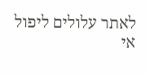לאתר עלולים ליפול אי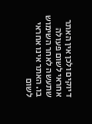דיוקים ולכן אין האתר אחראי לשום פעולה שתעשה לאחר השימוש בו. האתר אינו אחראי לשום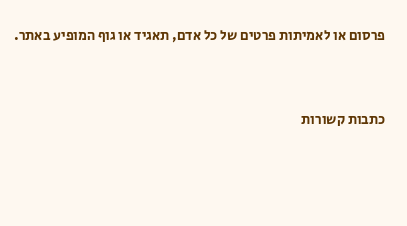פרסום או לאמיתות פרטים של כל אדם, תאגיד או גוף המופיע באתר.


כתבות קשורות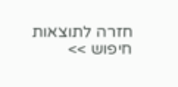חזרה לתוצאות חיפוש >>